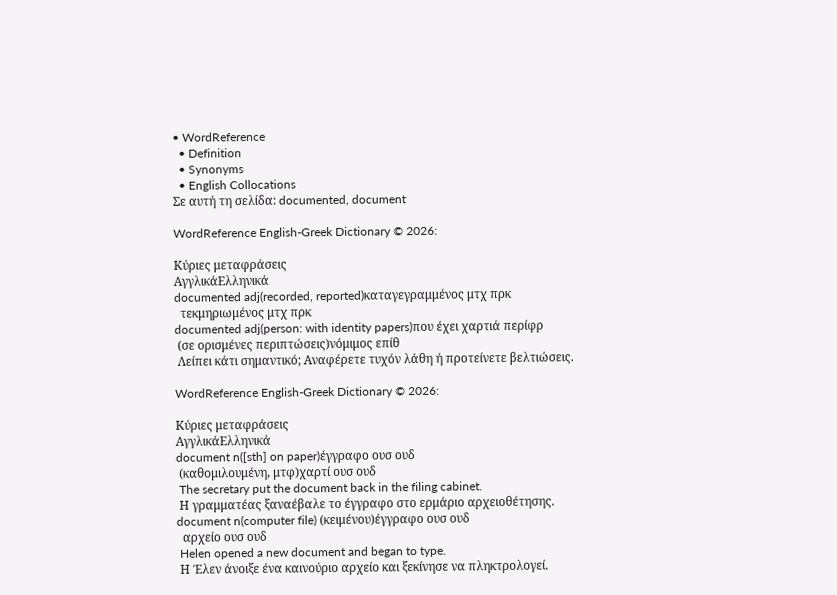• WordReference
  • Definition
  • Synonyms
  • English Collocations
Σε αυτή τη σελίδα: documented, document

WordReference English-Greek Dictionary © 2026:

Κύριες μεταφράσεις
ΑγγλικάΕλληνικά
documented adj(recorded, reported)καταγεγραμμένος μτχ πρκ
  τεκμηριωμένος μτχ πρκ
documented adj(person: with identity papers)που έχει χαρτιά περίφρ
 (σε ορισμένες περιπτώσεις)νόμιμος επίθ
 Λείπει κάτι σημαντικό; Αναφέρετε τυχόν λάθη ή προτείνετε βελτιώσεις.

WordReference English-Greek Dictionary © 2026:

Κύριες μεταφράσεις
ΑγγλικάΕλληνικά
document n([sth] on paper)έγγραφο ουσ ουδ
 (καθομιλουμένη, μτφ)χαρτί ουσ ουδ
 The secretary put the document back in the filing cabinet.
 Η γραμματέας ξαναέβαλε το έγγραφο στο ερμάριο αρχειοθέτησης.
document n(computer file) (κειμένου)έγγραφο ουσ ουδ
  αρχείο ουσ ουδ
 Helen opened a new document and began to type.
 Η Έλεν άνοιξε ένα καινούριο αρχείο και ξεκίνησε να πληκτρολογεί.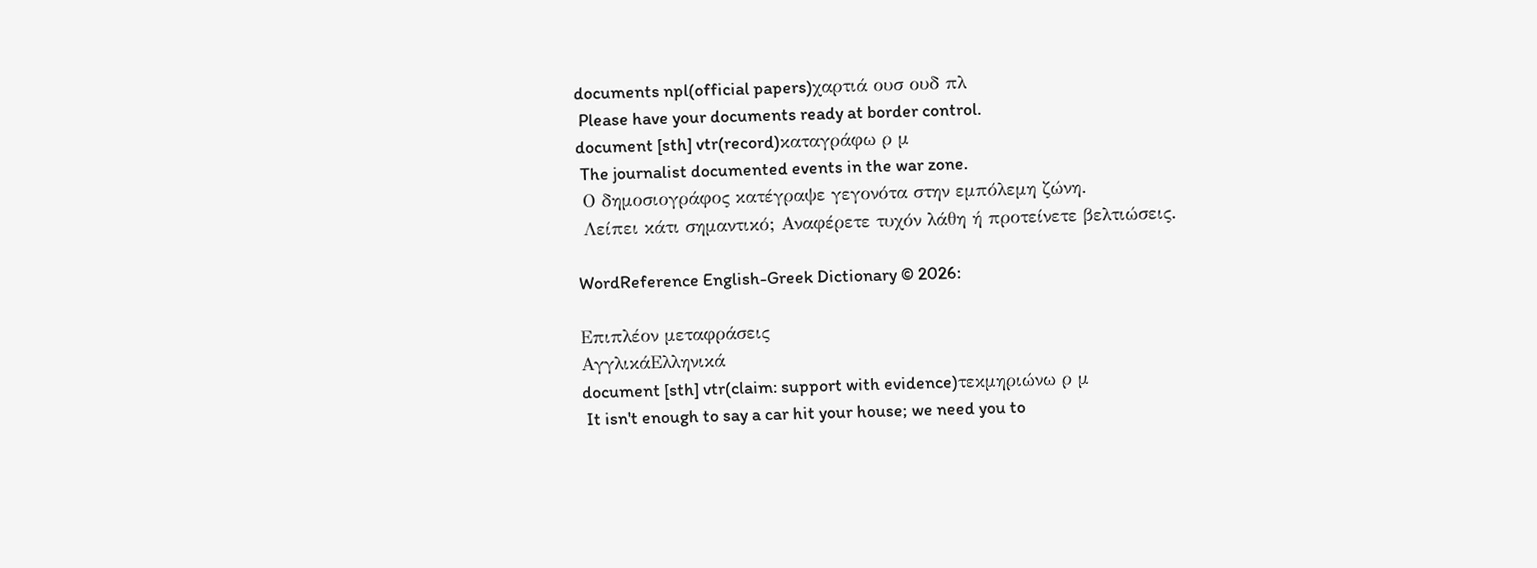documents npl(official papers)χαρτιά ουσ ουδ πλ
 Please have your documents ready at border control.
document [sth] vtr(record)καταγράφω ρ μ
 The journalist documented events in the war zone.
 Ο δημοσιογράφος κατέγραψε γεγονότα στην εμπόλεμη ζώνη.
 Λείπει κάτι σημαντικό; Αναφέρετε τυχόν λάθη ή προτείνετε βελτιώσεις.

WordReference English-Greek Dictionary © 2026:

Επιπλέον μεταφράσεις
ΑγγλικάΕλληνικά
document [sth] vtr(claim: support with evidence)τεκμηριώνω ρ μ
 It isn't enough to say a car hit your house; we need you to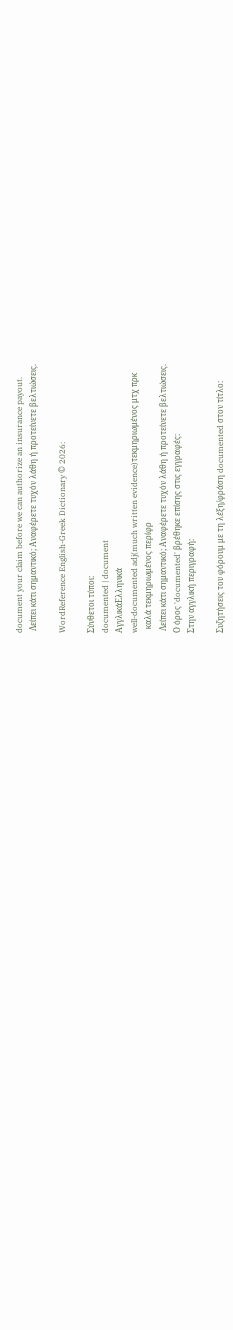document your claim before we can authorize an insurance payout.
 Λείπει κάτι σημαντικό; Αναφέρετε τυχόν λάθη ή προτείνετε βελτιώσεις.

WordReference English-Greek Dictionary © 2026:

Σύνθετοι τύποι:
documented | document
ΑγγλικάΕλληνικά
well-documented adj(much written evidence)τεκμηριωμένος μτχ πρκ
  καλά τεκμηριωμένος περίφρ
 Λείπει κάτι σημαντικό; Αναφέρετε τυχόν λάθη ή προτείνετε βελτιώσεις.
Ο όρος 'documented' βρέθηκε επίσης στις εγγραφές:
Στην αγγλική περιγραφή:

Συζητήσεις του φόρουμ με τη λέξη/φράση documented στον τίτλο: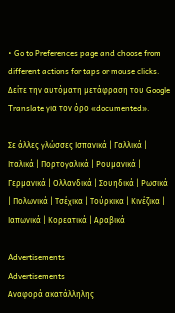• Go to Preferences page and choose from different actions for taps or mouse clicks.
Δείτε την αυτόματη μετάφραση του Google Translate για τον όρο «documented».

Σε άλλες γλώσσες Ισπανικά | Γαλλικά | Ιταλικά | Πορτογαλικά | Ρουμανικά | Γερμανικά | Ολλανδικά | Σουηδικά | Ρωσικά | Πολωνικά | Τσέχικα | Τούρκικα | Κινέζικα | Ιαπωνικά | Κορεατικά | Αραβικά

Advertisements
Advertisements
Αναφορά ακατάλληλης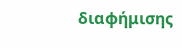διαφήμισης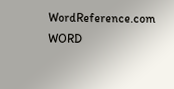WordReference.com
WORD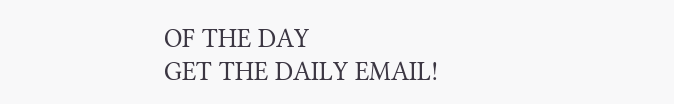OF THE DAY
GET THE DAILY EMAIL!